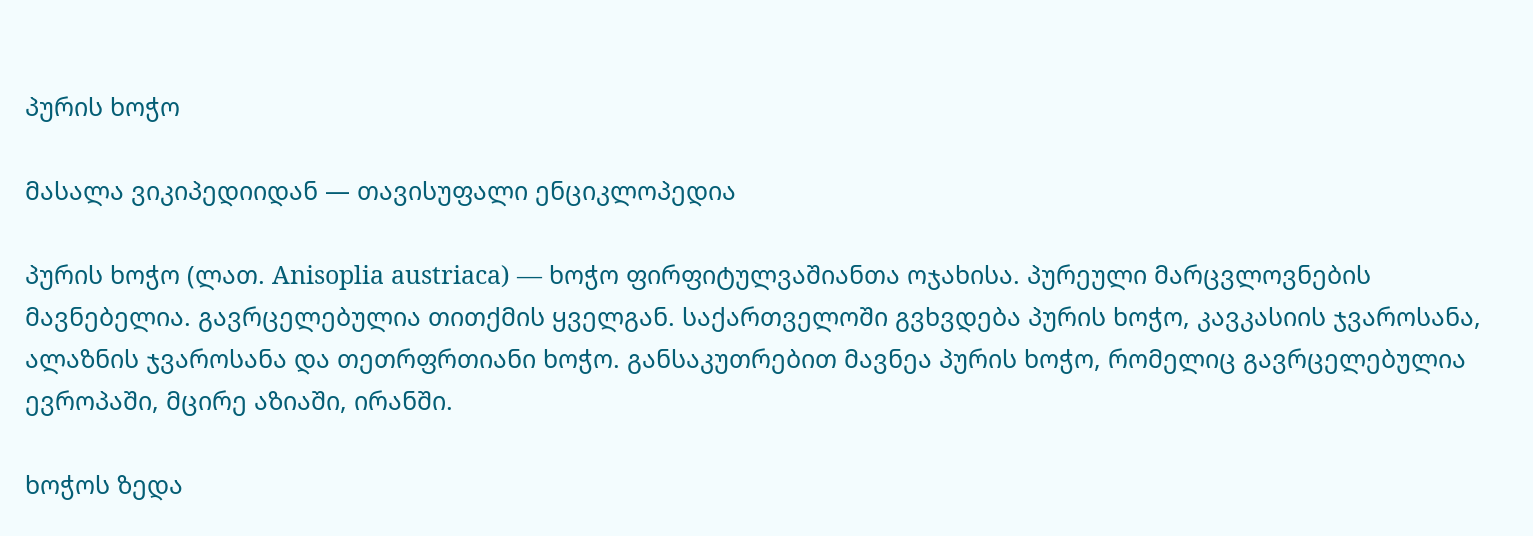პურის ხოჭო

მასალა ვიკიპედიიდან — თავისუფალი ენციკლოპედია

პურის ხოჭო (ლათ. Anisoplia austriaca) — ხოჭო ფირფიტულვაშიანთა ოჯახისა. პურეული მარცვლოვნების მავნებელია. გავრცელებულია თითქმის ყველგან. საქართველოში გვხვდება პურის ხოჭო, კავკასიის ჯვაროსანა, ალაზნის ჯვაროსანა და თეთრფრთიანი ხოჭო. განსაკუთრებით მავნეა პურის ხოჭო, რომელიც გავრცელებულია ევროპაში, მცირე აზიაში, ირანში.

ხოჭოს ზედა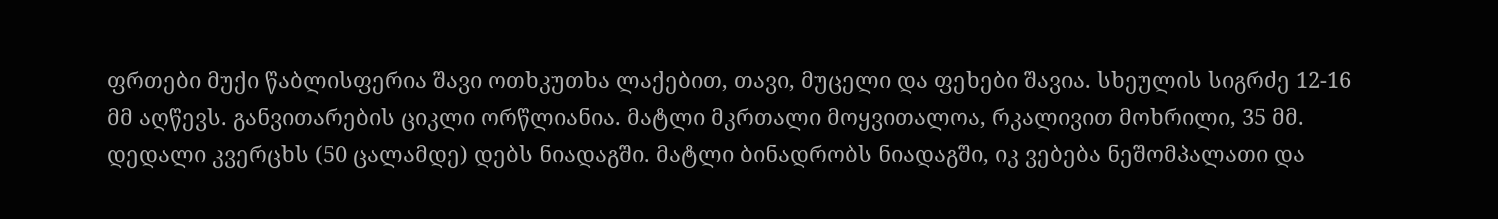ფრთები მუქი წაბლისფერია შავი ოთხკუთხა ლაქებით, თავი, მუცელი და ფეხები შავია. სხეულის სიგრძე 12-16 მმ აღწევს. განვითარების ციკლი ორწლიანია. მატლი მკრთალი მოყვითალოა, რკალივით მოხრილი, 35 მმ. დედალი კვერცხს (50 ცალამდე) დებს ნიადაგში. მატლი ბინადრობს ნიადაგში, იკ ვებება ნეშომპალათი და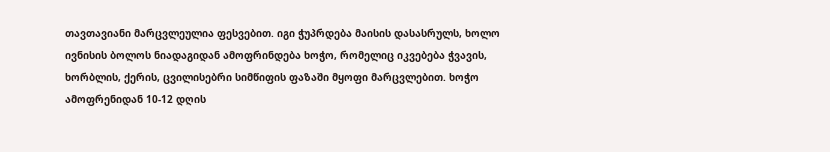თავთავიანი მარცვლეულია ფესვებით. იგი ჭუპრდება მაისის დასასრულს, ხოლო ივნისის ბოლოს ნიადაგიდან ამოფრინდება ხოჭო, რომელიც იკვებება ჭვავის, ხორბლის, ქერის, ცვილისებრი სიმწიფის ფაზაში მყოფი მარცვლებით. ხოჭო ამოფრენიდან 10-12 დღის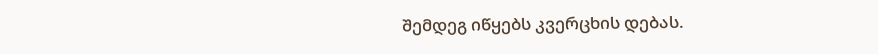შემდეგ იწყებს კვერცხის დებას.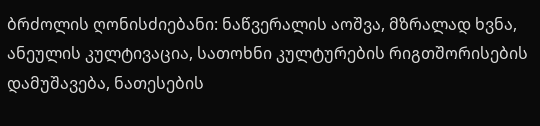ბრძოლის ღონისძიებანი: ნაწვერალის აოშვა, მზრალად ხვნა, ანეულის კულტივაცია, სათოხნი კულტურების რიგთშორისების დამუშავება, ნათესების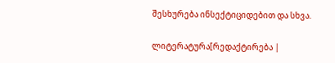შესხურება ინსექტიციდებით და სხვა.

ლიტერატურა[რედაქტირება |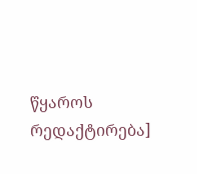წყაროს რედაქტირება]